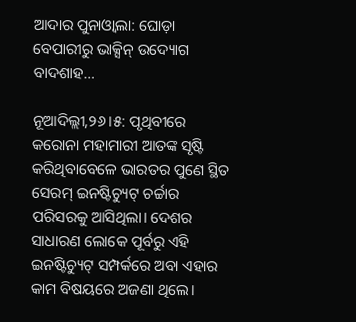ଆଦାର ପୁନାଓ୍ବାଲା: ଘୋଡ଼ା ବେପାରୀରୁ ଭାକ୍ସିନ୍‌ ଉଦ୍ୟୋଗ ବାଦଶାହ…

ନୂଆଦିଲ୍ଲୀ,୨୬।୫: ପୃଥିବୀରେ କରୋନା ମହାମାରୀ ଆତଙ୍କ ସୃଷ୍ଟି କରିଥିବାବେଳେ ଭାରତର ପୁଣେ ସ୍ଥିତ ସେରମ୍‌ ଇନଷ୍ଟିଚ୍ୟୁଟ୍‌ ଚର୍ଚ୍ଚାର ପରିସରକୁ ଆସିଥିଲା। ଦେଶର ସାଧାରଣ ଲୋକେ ପୂର୍ବରୁ ଏହି ଇନଷ୍ଟିଚ୍ୟୁଟ୍‌ ସମ୍ପର୍କରେ ଅବା ଏହାର କାମ ବିଷୟରେ ଅଜଣା ଥିଲେ।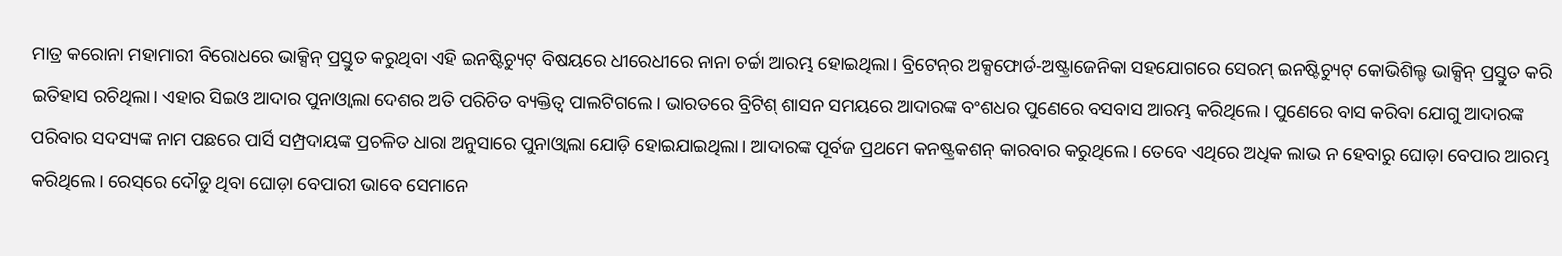ମାତ୍ର କରୋନା ମହାମାରୀ ବିରୋଧରେ ଭାକ୍ସିନ୍‌ ପ୍ରସ୍ତୁତ କରୁଥିବା ଏହି ଇନଷ୍ଟିଚ୍ୟୁଟ୍‌ ବିଷୟରେ ଧୀରେଧୀରେ ନାନା ଚର୍ଚ୍ଚା ଆରମ୍ଭ ହୋଇଥିଲା। ବ୍ରିଟେନ୍‌ର ଅକ୍ସଫୋର୍ଡ-ଅଷ୍ଟ୍ରାଜେନିକା ସହଯୋଗରେ ସେରମ୍‌ ଇନଷ୍ଟିଚ୍ୟୁଟ୍‌ କୋଭିଶିଲ୍ଡ ଭାକ୍ସିନ୍‌ ପ୍ରସ୍ତୁତ କରି ଇତିହାସ ରଚିଥିଲା। ଏହାର ସିଇଓ ଆଦାର ପୁନାଓ୍ବାଲା ଦେଶର ଅତି ପରିଚିତ ବ୍ୟକ୍ତିତ୍ୱ ପାଲଟିଗଲେ। ଭାରତରେ ବ୍ରିଟିଶ୍‌ ଶାସନ ସମୟରେ ଆଦାରଙ୍କ ବଂଶଧର ପୁଣେରେ ବସବାସ ଆରମ୍ଭ କରିଥିଲେ। ପୁଣେରେ ବାସ କରିବା ଯୋଗୁ ଆଦାରଙ୍କ ପରିବାର ସଦସ୍ୟଙ୍କ ନାମ ପଛରେ ପାର୍ସି ସମ୍ପ୍ରଦାୟଙ୍କ ପ୍ରଚଳିତ ଧାରା ଅନୁସାରେ ପୁନାଓ୍ବାଲା ଯୋଡ଼ି ହୋଇଯାଇଥିଲା। ଆଦାରଙ୍କ ପୂର୍ବଜ ପ୍ରଥମେ କନଷ୍ଟ୍ରକଶନ୍‌ କାରବାର କରୁଥିଲେ। ତେବେ ଏଥିରେ ଅଧିକ ଲାଭ ନ ହେବାରୁ ଘୋଡ଼ା ବେପାର ଆରମ୍ଭ କରିଥିଲେ। ରେସ୍‌ରେ ଦୌଡୁ ଥିବା ଘୋଡ଼ା ବେପାରୀ ଭାବେ ସେମାନେ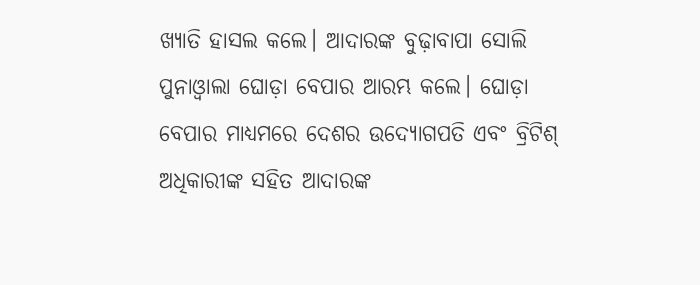ଖ୍ୟାତି ହାସଲ କଲେ। ଆଦାରଙ୍କ ବୁଢ଼ାବାପା ସୋଲି ପୁନାଓ୍ବାଲା ଘୋଡ଼ା ବେପାର ଆରମ୍ଭ କଲେ। ଘୋଡ଼ା ବେପାର ମାଧ୍ୟମରେ ଦେଶର ଉଦ୍ୟୋଗପତି ଏବଂ ବ୍ରିଟିଶ୍‌ ଅଧିକାରୀଙ୍କ ସହିତ ଆଦାରଙ୍କ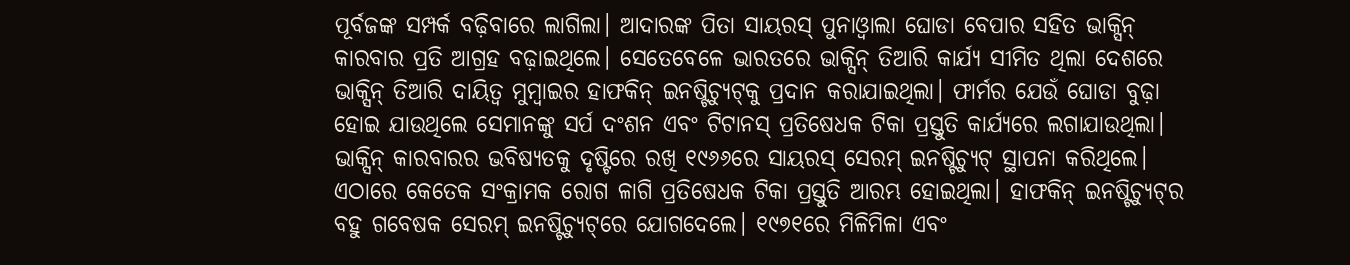ପୂର୍ବଜଙ୍କ ସମ୍ପର୍କ ବଢ଼ିବାରେ ଲାଗିଲା। ଆଦାରଙ୍କ ପିତା ସାୟରସ୍‌ ପୁନାଓ୍ବାଲା ଘୋଡା ବେପାର ସହିତ ଭାକ୍ସିନ୍‌ କାରବାର ପ୍ରତି ଆଗ୍ରହ ବଢ଼ାଇଥିଲେ। ସେତେବେଳେ ଭାରତରେ ଭାକ୍ସିନ୍‌ ତିଆରି କାର୍ଯ୍ୟ ସୀମିତ ଥିଲା ଦେଶରେ ଭାକ୍ସିନ୍‌ ତିଆରି ଦାୟିତ୍ୱ ମୁମ୍ବାଇର ହାଫକିନ୍‌ ଇନଷ୍ଟିଚ୍ୟୁଟ୍‌କୁ ପ୍ରଦାନ କରାଯାଇଥିଲା। ଫାର୍ମର ଯେଉଁ ଘୋଡା ବୁଢ଼ା ହୋଇ ଯାଉଥିଲେ ସେମାନଙ୍କୁ ସର୍ପ ଦଂଶନ ଏବଂ ଟିଟାନସ୍‌ ପ୍ରତିଷେଧକ ଟିକା ପ୍ରସ୍ତୁତି କାର୍ଯ୍ୟରେ ଲଗାଯାଉଥିଲା। ଭାକ୍ସିନ୍‌ କାରବାରର ଭବିଷ୍ୟତକୁ ଦୃଷ୍ଟିରେ ରଖି ୧୯୬୬ରେ ସାୟରସ୍‌ ସେରମ୍‌ ଇନଷ୍ଟିଚ୍ୟୁଟ୍‌ ସ୍ଥାପନା କରିଥିଲେ। ଏଠାରେ କେତେକ ସଂକ୍ରାମକ ରୋଗ ଳାଗି ପ୍ରତିଷେଧକ ଟିକା ପ୍ରସ୍ତୁତି ଆରମ୍ଭ ହୋଇଥିଲା। ହାଫକିନ୍‌ ଇନଷ୍ଟିଚ୍ୟୁଟ୍‌ର ବହୁ ଗବେଷକ ସେରମ୍‌ ଇନଷ୍ଟିଚ୍ୟୁଟ୍‌ରେ ଯୋଗଦେଲେ। ୧୯୭୧ରେ ମିଳିମିଳା ଏବଂ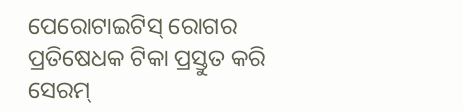ପେରୋଟାଇଟିସ୍‌ ରୋଗର ପ୍ରତିଷେଧକ ଟିକା ପ୍ରସ୍ତୁତ କରି ସେରମ୍‌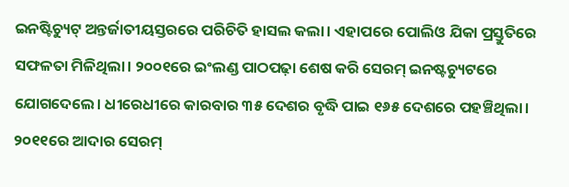ଇନଷ୍ଟିଚ୍ୟୁଟ୍‌ ଅନ୍ତର୍ଜାତୀୟସ୍ତରରେ ପରିଚିତି ହାସଲ କଲା। ଏହାପରେ ପୋଲିଓ ଯିକା ପ୍ରସ୍ତୁତିରେ ସଫଳତା ମିଳିଥିଲା। ୨୦୦୧ରେ ଇଂଲଣ୍ଡ ପାଠପଢ଼ା ଶେଷ କରି ସେରମ୍‌ ଇନଷ୍ଟଚ୍ୟୁଟରେ ଯୋଗଦେଲେ। ଧୀରେଧୀରେ କାରବାର ୩୫ ଦେଶର ବୃଦ୍ଧି ପାଇ ୧୬୫ ଦେଶରେ ପହଞ୍ଚିଥିଲା। ୨୦୧୧ରେ ଆଦାର ସେରମ୍‌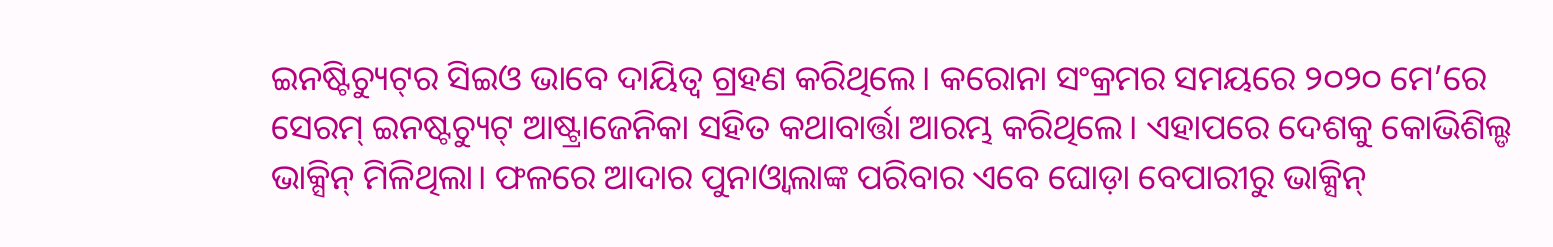ଇନଷ୍ଟିଚ୍ୟୁଟ୍‌ର ସିଇଓ ଭାବେ ଦାୟିତ୍ୱ ଗ୍ରହଣ କରିଥିଲେ। କରୋନା ସଂକ୍ରମର ସମୟରେ ୨୦୨୦ ମେ’ରେ ସେରମ୍‌ ଇନଷ୍ଟଚ୍ୟୁଟ୍‌ ଆଷ୍ଟ୍ରାଜେନିକା ସହିତ କଥାବାର୍ତ୍ତା ଆରମ୍ଭ କରିଥିଲେ। ଏହାପରେ ଦେଶକୁ କୋଭିଶିଲ୍ଡ ଭାକ୍ସିନ୍‌ ମିଳିଥିଲା। ଫଳରେ ଆଦାର ପୁନାଓ୍ବାଲାଙ୍କ ପରିବାର ଏବେ ଘୋଡ଼ା ବେପାରୀରୁ ଭାକ୍ସିନ୍‌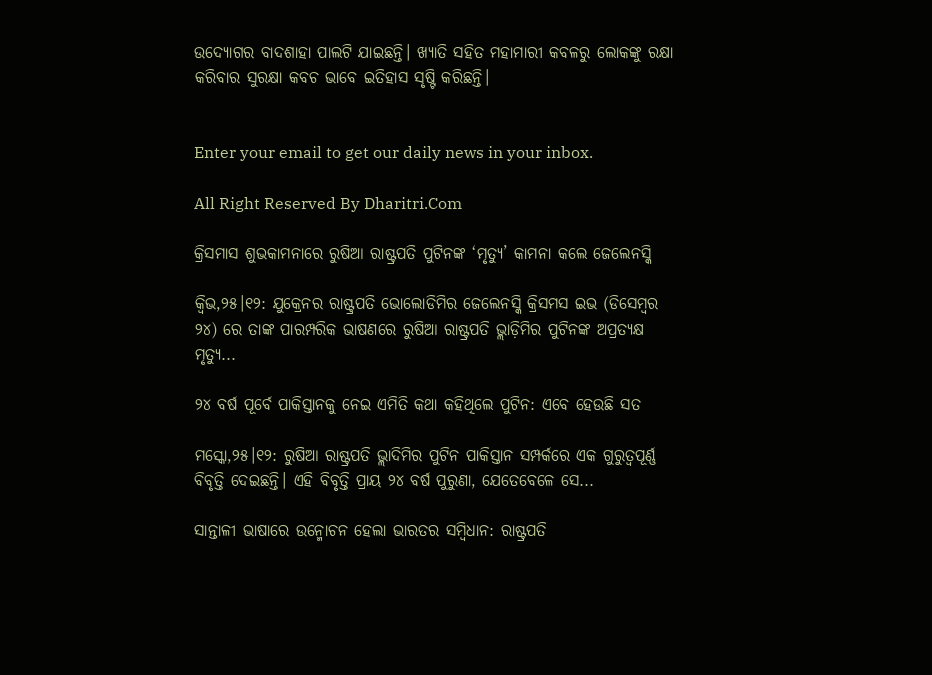ଉଦ୍ୟୋଗର ବାଦଶାହା ପାଲଟି ଯାଇଛନ୍ତି। ଖ୍ୟାତି ସହିତ ମହାମାରୀ କବଳରୁ ଲୋକଙ୍କୁ ରକ୍ଷା କରିବାର ସୁରକ୍ଷା କବଚ ଭାବେ ଇତିହାସ ସୃଷ୍ଟି କରିଛନ୍ତି।


Enter your email to get our daily news in your inbox.

All Right Reserved By Dharitri.Com

କ୍ରିସମାସ ଶୁଭକାମନାରେ ରୁଷିଆ ରାଷ୍ଟ୍ରପତି ପୁଟିନଙ୍କ ‘ମୃତ୍ୟୁ’ କାମନା କଲେ ଜେଲେନସ୍କି

କ୍ୱିଭ,୨୫।୧୨: ଯୁକ୍ରେନର ରାଷ୍ଟ୍ରପତି ଭୋଲୋଡିମିର ଜେଲେନସ୍କି କ୍ରିସମସ ଇଭ (ଡିସେମ୍ବର ୨୪) ରେ ତାଙ୍କ ପାରମ୍ପରିକ ଭାଷଣରେ ରୁଷିଆ ରାଷ୍ଟ୍ରପତି ଭ୍ଲାଡ଼ିମିର ପୁଟିନଙ୍କ ଅପ୍ରତ୍ୟକ୍ଷ ମୃତ୍ୟୁ...

୨୪ ବର୍ଷ ପୂର୍ବେ ପାକିସ୍ତାନକୁ ନେଇ ଏମିତି କଥା କହିଥିଲେ ପୁଟିନ: ଏବେ ହେଉଛି ସତ

ମସ୍କୋ,୨୫।୧୨: ରୁଷିଆ ରାଷ୍ଟ୍ରପତି ଭ୍ଲାଦିମିର ପୁଟିନ ପାକିସ୍ତାନ ସମ୍ପର୍କରେ ଏକ ଗୁରୁତ୍ୱପୂର୍ଣ୍ଣ ବିବୃତ୍ତି ଦେଇଛନ୍ତି। ଏହି ବିବୃତ୍ତି ପ୍ରାୟ ୨୪ ବର୍ଷ ପୁରୁଣା, ଯେତେବେଳେ ସେ...

ସାନ୍ତାଳୀ ଭାଷାରେ ଉନ୍ମୋଚନ ହେଲା ଭାରତର ସମ୍ବିଧାନ: ରାଷ୍ଟ୍ରପତି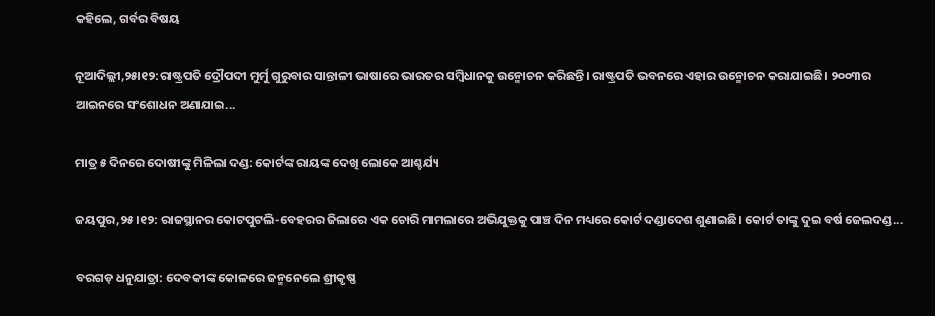କହିଲେ, ଗର୍ବର ବିଷୟ

ନୂଆଦିଲ୍ଲୀ,୨୫ା୧୨:ରାଷ୍ଟ୍ରପତି ଦ୍ରୌପଦୀ ମୁର୍ମୁ ଗୁରୁବାର ସାନ୍ତାଳୀ ଭାଷାରେ ଭାରତର ସମ୍ବିଧାନକୁ ଉନ୍ମୋଚନ କରିଛନ୍ତି। ରାଷ୍ଟ୍ରପତି ଭବନରେ ଏହାର ଉନ୍ମୋଚନ କରାଯାଇଛି। ୨୦୦୩ର ଆଇନରେ ସଂଶୋଧନ ଅଣାଯାଇ...

ମାତ୍ର ୫ ଦିନରେ ଦୋଷୀଙ୍କୁ ମିଳିଲା ଦଣ୍ଡ: କୋର୍ଟଙ୍କ ରାୟଙ୍କ ଦେଖି ଲୋକେ ଆଶ୍ଚର୍ଯ୍ୟ

ଜୟପୁର,୨୫।୧୨: ରାଜସ୍ଥାନର କୋଟପୁଟଲି-ବେହରର ଜିଲାରେ ଏକ ଚୋରି ମାମଲାରେ ଅଭିଯୁକ୍ତକୁ ପାଞ୍ଚ ଦିନ ମଧ୍ୟରେ କୋର୍ଟ ଦଣ୍ଡାଦେଶ ଶୁଣାଇଛି। କୋର୍ଟ ତାଙ୍କୁ ଦୁଇ ବର୍ଷ ଜେଲଦଣ୍ଡ...

ବରଗଡ଼ ଧନୁଯାତ୍ରା: ଦେବକୀଙ୍କ କୋଳରେ ଜନ୍ମନେଲେ ଶ୍ରୀକୃଷ୍ଣ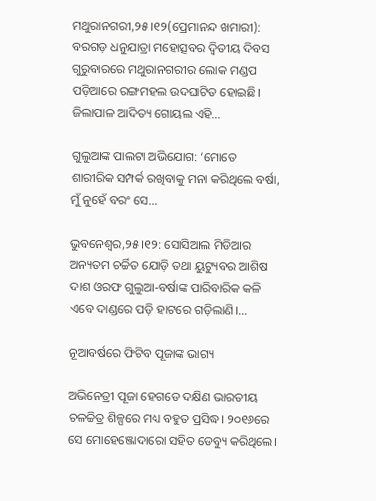ମଥୁରାନଗରୀ,୨୫।୧୨(ପ୍ରେମାନନ୍ଦ ଖମାରୀ): ବରଗଡ଼ ଧନୁଯାତ୍ରା ମହୋତ୍ସବର ଦ୍ୱିତୀୟ ଦିବସ ଗୁରୁବାରରେ ମଥୁରାନଗରୀର ଲୋକ ମଣ୍ଡପ ପଡ଼ିଆରେ ରଙ୍ଗମହଲ ଉଦଘାଟିତ ହୋଇଛି। ଜିଲାପାଳ ଆଦିତ୍ୟ ଗୋୟଲ ଏହି...

ଗୁଲୁଆଙ୍କ ପାଲଟା ଅଭିଯୋଗ: ‘ମୋତେ ଶାରୀରିକ ସମ୍ପର୍କ ରଖିବାକୁ ମନା କରିଥିଲେ ବର୍ଷା, ମୁଁ ନୁହେଁ ବରଂ ସେ…

ଭୁବନେଶ୍ୱର,୨୫।୧୨: ସୋସିଆଲ ମିଡିଆର ଅନ୍ୟତମ ଚର୍ଚ୍ଚିତ ଯୋଡ଼ି ତଥା ୟୁଟ୍ୟୁବର ଆଶିଷ ଦାଶ ଓରଫ ଗୁଲୁଆ-ବର୍ଷାଙ୍କ ପାରିବାରିକ କଳି ଏବେ ଦାଣ୍ଡରେ ପଡ଼ି ହାଟରେ ଗଡ଼ିଲାଣି।...

ନୂଆବର୍ଷରେ ଫିଟିବ ପୂଜାଙ୍କ ଭାଗ୍ୟ

ଅଭିନେତ୍ରୀ ପୂଜା ହେଗଡେ ଦକ୍ଷିଣ ଭାରତୀୟ ଚଳଚ୍ଚିତ୍ର ଶିଳ୍ପରେ ମଧ୍ୟ ବହୁତ ପ୍ରସିଦ୍ଧ। ୨୦୧୬ରେ ସେ ମୋହେଞ୍ଜୋଦାରୋ ସହିତ ଡେବ୍ୟୁ କରିଥିଲେ।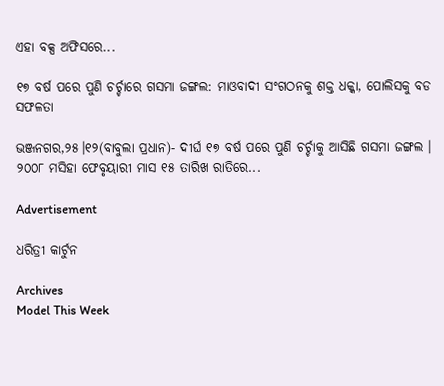ଏହା ବକ୍ସ ଅଫିସରେ...

୧୭ ବର୍ଷ ପରେ ପୁଣି ଚର୍ଚ୍ଚାରେ ଗସମା ଜଙ୍ଗଲ: ମାଓବାଦୀ ସଂଗଠନକୁ ଶକ୍ତ ଧକ୍କା, ପୋଲିସକୁ ବଡ ସଫଳତା

ଭଞ୍ଜନଗର,୨୫।୧୨(ବାବୁଲା ପ୍ରଧାନ)- ଦୀର୍ଘ ୧୭ ବର୍ଷ ପରେ ପୁଣି ଚର୍ଚ୍ଚାକୁ ଆସିଛି ଗସମା ଜଙ୍ଗଲ । ୨୦୦୮ ମସିହା ଫେବୃୟାରୀ ମାସ ୧୫ ତାରିଖ ରାତିରେ...

Advertisement

ଧରିତ୍ରୀ କାର୍ଟୁନ

Archives
Model This Week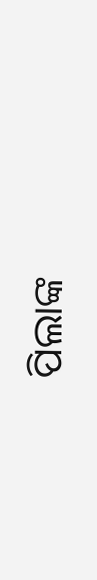ପିଲାଙ୍କ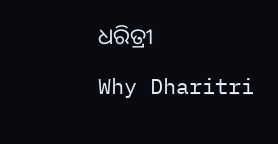ଧରିତ୍ରୀ

Why Dharitri